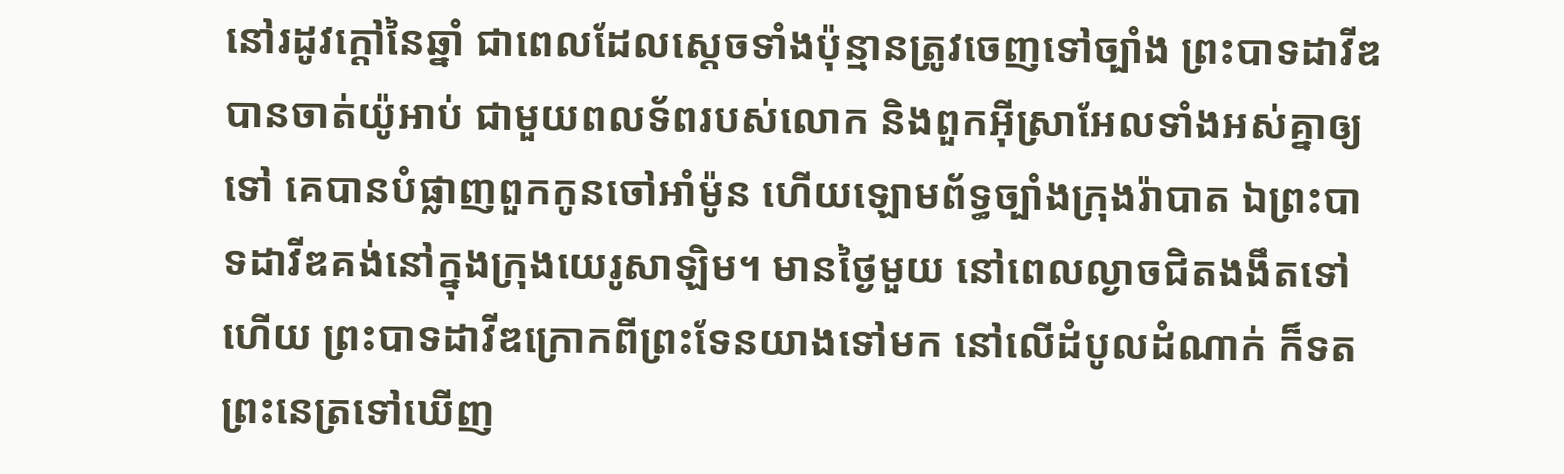នៅរដូវក្ដៅនៃឆ្នាំ ជាពេលដែលស្តេចទាំងប៉ុន្មានត្រូវចេញទៅច្បាំង ព្រះបាទដាវីឌបានចាត់យ៉ូអាប់ ជាមួយពលទ័ពរបស់លោក និងពួកអ៊ីស្រាអែលទាំងអស់គ្នាឲ្យទៅ គេបានបំផ្លាញពួកកូនចៅអាំម៉ូន ហើយឡោមព័ទ្ធច្បាំងក្រុងរ៉ាបាត ឯព្រះបាទដាវីឌគង់នៅក្នុងក្រុងយេរូសាឡិម។ មានថ្ងៃមួយ នៅពេលល្ងាចជិតងងឹតទៅហើយ ព្រះបាទដាវីឌក្រោកពីព្រះទែនយាងទៅមក នៅលើដំបូលដំណាក់ ក៏ទតព្រះនេត្រទៅឃើញ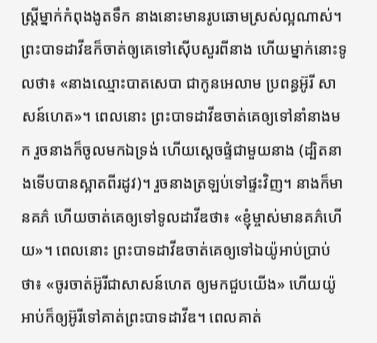ស្ត្រីម្នាក់កំពុងងូតទឹក នាងនោះមានរូបឆោមស្រស់ល្អណាស់។ ព្រះបាទដាវីឌក៏ចាត់ឲ្យគេទៅស៊ើបសួរពីនាង ហើយម្នាក់នោះទូលថា៖ «នាងឈ្មោះបាតសេបា ជាកូនអេលាម ប្រពន្ធអ៊ូរី សាសន៍ហេត»។ ពេលនោះ ព្រះបាទដាវីឌចាត់គេឲ្យទៅនាំនាងមក រួចនាងក៏ចូលមកឯទ្រង់ ហើយស្ដេចផ្ទំជាមួយនាង (ដ្បិតនាងទើបបានស្អាតពីរដូវ)។ រួចនាងត្រឡប់ទៅផ្ទះវិញ។ នាងក៏មានគភ៌ ហើយចាត់គេឲ្យទៅទូលដាវីឌថា៖ «ខ្ញុំម្ចាស់មានគភ៌ហើយ»។ ពេលនោះ ព្រះបាទដាវីឌចាត់គេឲ្យទៅឯយ៉ូអាប់ប្រាប់ថា៖ «ចូរចាត់អ៊ូរីជាសាសន៍ហេត ឲ្យមកជួបយើង» ហើយយ៉ូអាប់ក៏ឲ្យអ៊ូរីទៅគាត់ព្រះបាទដាវីឌ។ ពេលគាត់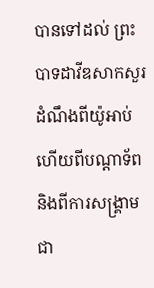បានទៅដល់ ព្រះបាទដាវីឌសាកសួរដំណឹងពីយ៉ូអាប់ ហើយពីបណ្ដាទ័ព និងពីការសង្គ្រាមជា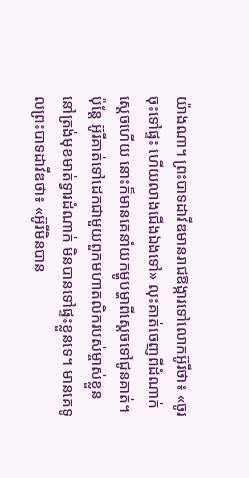យ៉ាងណា។ ព្រះបាទដាវីឌមានរាជឱង្ការទៅលោកអ៊ូរីថា៖ «ចូរចុះទៅផ្ទះ ហើយលាងជើងឯងទៅ» លុះគាត់ចេញពីដំណាក់ស្តេចហើយ នោះក៏មានគេនាំយកម្ហូបម្ហាពីស្តេចទៅជូនគាត់។ ប៉ុន្តែ អ៊ូរីគាត់ទៅដេកជាមួយពួកមហាតលិករបស់ម្ចាស់ខ្លួន នៅត្រង់មុខមាត់ទ្វារដំណាក់ មិនបានទៅផ្ទះខ្លួនទេ។ មានគេទូលព្រះបាទដាវីឌថា៖ «អ៊ូរីមិនបាន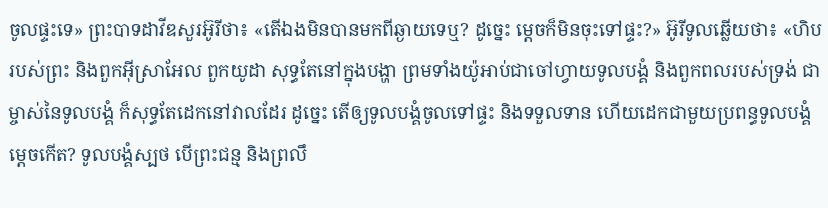ចូលផ្ទះទេ» ព្រះបាទដាវីឌសួរអ៊ូរីថា៖ «តើឯងមិនបានមកពីឆ្ងាយទេឬ? ដូច្នេះ ម្តេចក៏មិនចុះទៅផ្ទះ?» អ៊ូរីទូលឆ្លើយថា៖ «ហិបរបស់ព្រះ និងពួកអ៊ីស្រាអែល ពួកយូដា សុទ្ធតែនៅក្នុងបង្ហា ព្រមទាំងយ៉ូអាប់ជាចៅហ្វាយទូលបង្គំ និងពួកពលរបស់ទ្រង់ ជាម្ចាស់នៃទូលបង្គំ ក៏សុទ្ធតែដេកនៅវាលដែរ ដូច្នេះ តើឲ្យទូលបង្គំចូលទៅផ្ទះ និងទទួលទាន ហើយដេកជាមួយប្រពន្ធទូលបង្គំម្តេចកើត? ទូលបង្គំស្បថ បើព្រះជន្ម និងព្រលឹ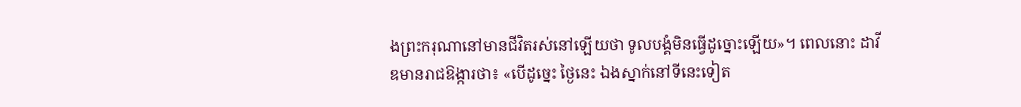ងព្រះករុណានៅមានជីវិតរស់នៅឡើយថា ទូលបង្គំមិនធ្វើដូច្នោះឡើយ»។ ពេលនោះ ដាវីឌមានរាជឱង្ការថា៖ «បើដូច្នេះ ថ្ងៃនេះ ឯងស្នាក់នៅទីនេះទៀត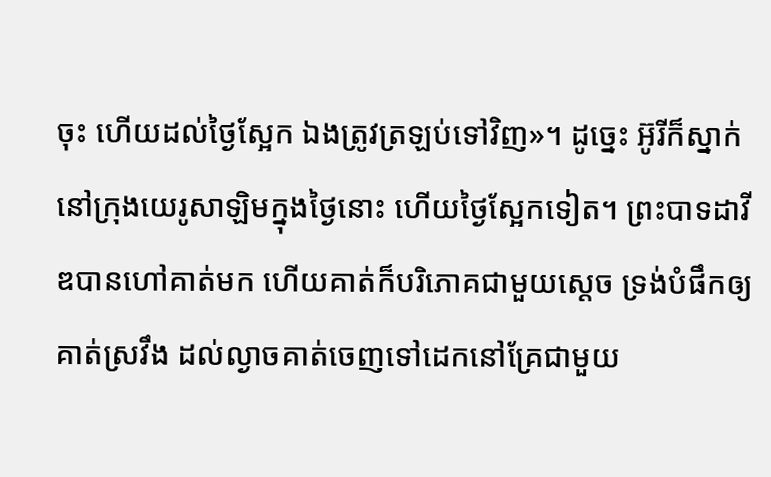ចុះ ហើយដល់ថ្ងៃស្អែក ឯងត្រូវត្រឡប់ទៅវិញ»។ ដូច្នេះ អ៊ូរីក៏ស្នាក់នៅក្រុងយេរូសាឡិមក្នុងថ្ងៃនោះ ហើយថ្ងៃស្អែកទៀត។ ព្រះបាទដាវីឌបានហៅគាត់មក ហើយគាត់ក៏បរិភោគជាមួយស្ដេច ទ្រង់បំផឹកឲ្យគាត់ស្រវឹង ដល់ល្ងាចគាត់ចេញទៅដេកនៅគ្រែជាមួយ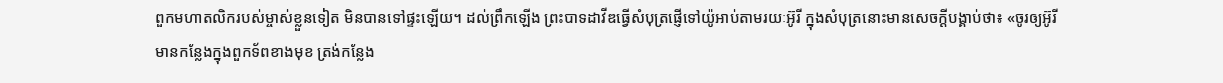ពួកមហាតលិករបស់ម្ចាស់ខ្លួនទៀត មិនបានទៅផ្ទះឡើយ។ ដល់ព្រឹកឡើង ព្រះបាទដាវីឌធ្វើសំបុត្រផ្ញើទៅយ៉ូអាប់តាមរយៈអ៊ូរី ក្នុងសំបុត្រនោះមានសេចក្ដីបង្គាប់ថា៖ «ចូរឲ្យអ៊ូរីមានកន្លែងក្នុងពួកទ័ពខាងមុខ ត្រង់កន្លែង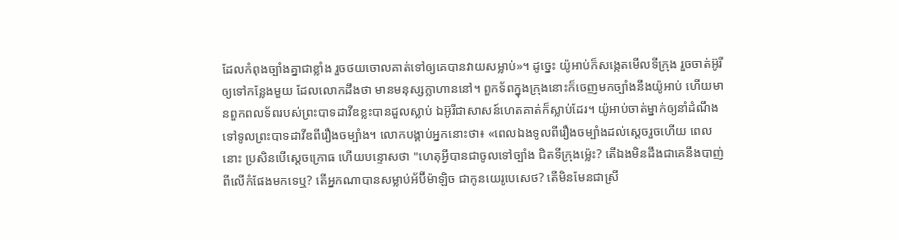ដែលកំពុងច្បាំងគ្នាជាខ្លាំង រួចថយចោលគាត់ទៅឲ្យគេបានវាយសម្លាប់»។ ដូច្នេះ យ៉ូអាប់ក៏សង្កេតមើលទីក្រុង រួចចាត់អ៊ូរីឲ្យទៅកន្លែងមួយ ដែលលោកដឹងថា មានមនុស្សក្លាហាននៅ។ ពួកទ័ពក្នុងក្រុងនោះក៏ចេញមកច្បាំងនឹងយ៉ូអាប់ ហើយមានពួកពលទ័ពរបស់ព្រះបាទដាវីឌខ្លះបានដួលស្លាប់ ឯអ៊ូរីជាសាសន៍ហេតគាត់ក៏ស្លាប់ដែរ។ យ៉ូអាប់ចាត់ម្នាក់ឲ្យនាំដំណឹងទៅទូលព្រះបាទដាវីឌពីរឿងចម្បាំង។ លោកបង្គាប់អ្នកនោះថា៖ «ពេលឯងទូលពីរឿងចម្បាំងដល់ស្តេចរួចហើយ ពេលនោះ ប្រសិនបើស្ដេចក្រោធ ហើយបន្ទោសថា "ហេតុអ្វីបានជាចូលទៅច្បាំង ជិតទីក្រុងម៉្លេះ? តើឯងមិនដឹងជាគេនឹងបាញ់ពីលើកំផែងមកទេឬ? តើអ្នកណាបានសម្លាប់អ័ប៊ីម៉ាឡិច ជាកូនយេរូបេសេថ? តើមិនមែនជាស្រី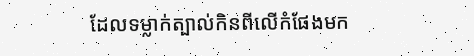ដែលទម្លាក់ត្បាល់កិនពីលើកំផែងមក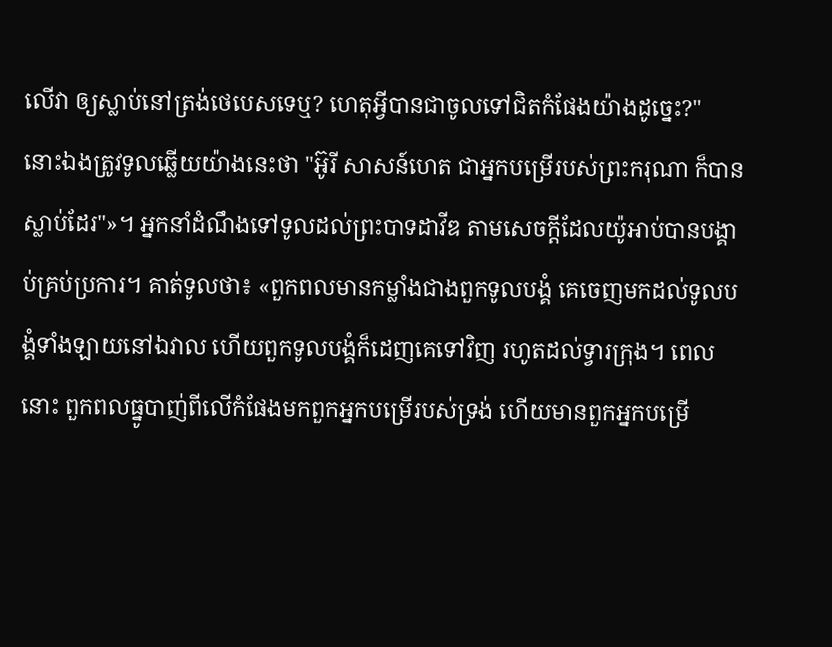លើវា ឲ្យស្លាប់នៅត្រង់ថេបេសទេឬ? ហេតុអ្វីបានជាចូលទៅជិតកំផែងយ៉ាងដូច្នេះ?" នោះឯងត្រូវទូលឆ្លើយយ៉ាងនេះថា "អ៊ូរី សាសន៍ហេត ជាអ្នកបម្រើរបស់ព្រះករុណា ក៏បានស្លាប់ដែរ"»។ អ្នកនាំដំណឹងទៅទូលដល់ព្រះបាទដាវីឌ តាមសេចក្ដីដែលយ៉ូអាប់បានបង្គាប់គ្រប់ប្រការ។ គាត់ទូលថា៖ «ពួកពលមានកម្លាំងជាងពួកទូលបង្គំ គេចេញមកដល់ទូលបង្គំទាំងឡាយនៅឯវាល ហើយពួកទូលបង្គំក៏ដេញគេទៅវិញ រហូតដល់ទ្វារក្រុង។ ពេលនោះ ពួកពលធ្នូបាញ់ពីលើកំផែងមកពួកអ្នកបម្រើរបស់ទ្រង់ ហើយមានពួកអ្នកបម្រើ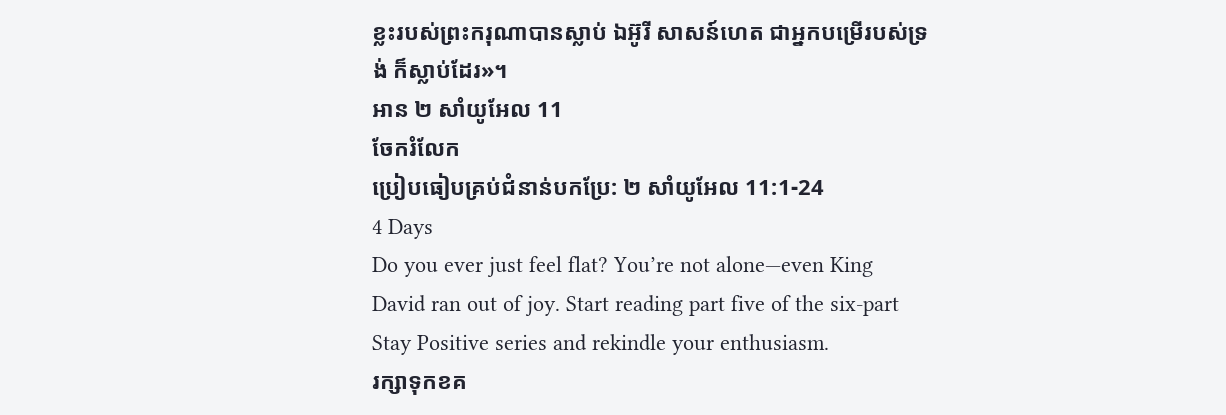ខ្លះរបស់ព្រះករុណាបានស្លាប់ ឯអ៊ូរី សាសន៍ហេត ជាអ្នកបម្រើរបស់ទ្រង់ ក៏ស្លាប់ដែរ»។
អាន ២ សាំយូអែល 11
ចែករំលែក
ប្រៀបធៀបគ្រប់ជំនាន់បកប្រែ: ២ សាំយូអែល 11:1-24
4 Days
Do you ever just feel flat? You’re not alone—even King David ran out of joy. Start reading part five of the six-part Stay Positive series and rekindle your enthusiasm.
រក្សាទុកខគ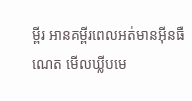ម្ពីរ អានគម្ពីរពេលអត់មានអ៊ីនធឺណេត មើលឃ្លីបមេ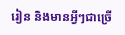រៀន និងមានអ្វីៗជាច្រើ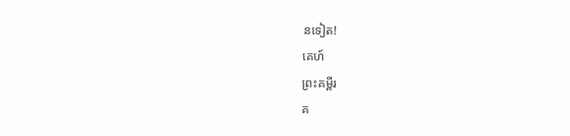នទៀត!
គេហ៍
ព្រះគម្ពីរ
គ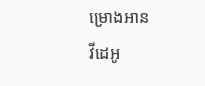ម្រោងអាន
វីដេអូ